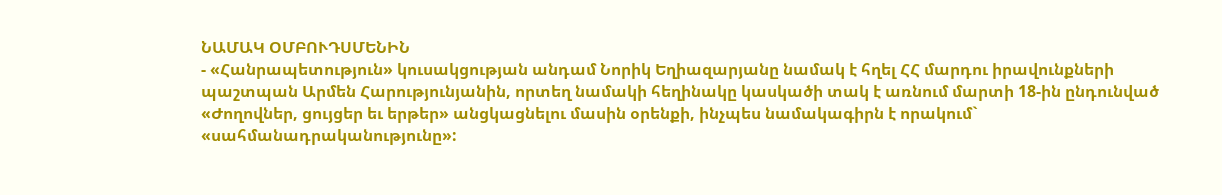ՆԱՄԱԿ ՕՄԲՈՒԴՍՄԵՆԻՆ
- «Հանրապետություն» կուսակցության անդամ Նորիկ Եղիազարյանը նամակ է հղել ՀՀ մարդու իրավունքների պաշտպան Արմեն Հարությունյանին, որտեղ նամակի հեղինակը կասկածի տակ է առնում մարտի 18-ին ընդունված «Ժողովներ, ցույցեր եւ երթեր» անցկացնելու մասին օրենքի, ինչպես նամակագիրն է որակում` «սահմանադրականությունը»: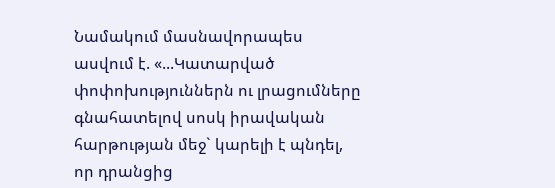Նամակում մասնավորապես ասվում է. «...Կատարված փոփոխություններն ու լրացումները գնահատելով սոսկ իրավական հարթության մեջ` կարելի է պնդել, որ դրանցից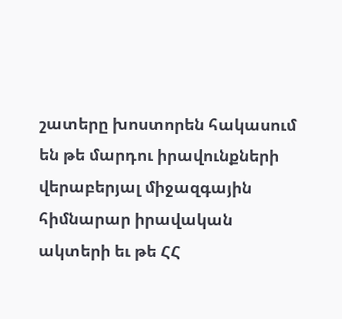շատերը խոստորեն հակասում են թե մարդու իրավունքների վերաբերյալ միջազգային հիմնարար իրավական ակտերի եւ թե ՀՀ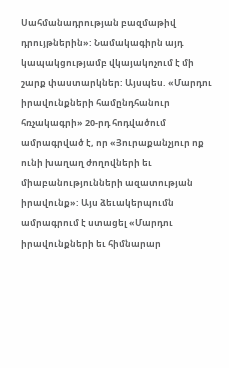Սահմանադրության բազմաթիվ դրույթներին»: Նամակագիրն այդ կապակցությամբ վկայակոչում է մի շարք փաստարկներ: Այսպես. «Մարդու իրավունքների համընդհանուր հռչակագրի» 20-րդ հոդվածում ամրագրված է, որ «Յուրաքանչյուր ոք ունի խաղաղ ժողովների եւ միաբանությունների ազատության իրավունք»: Այս ձեւակերպումն ամրագրում է ստացել «Մարդու իրավունքների եւ հիմնարար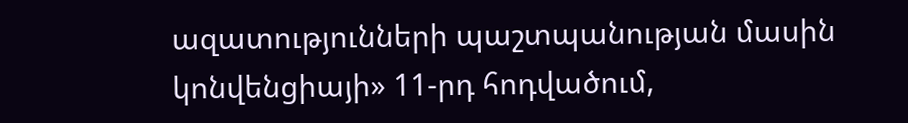ազատությունների պաշտպանության մասին կոնվենցիայի» 11-րդ հոդվածում,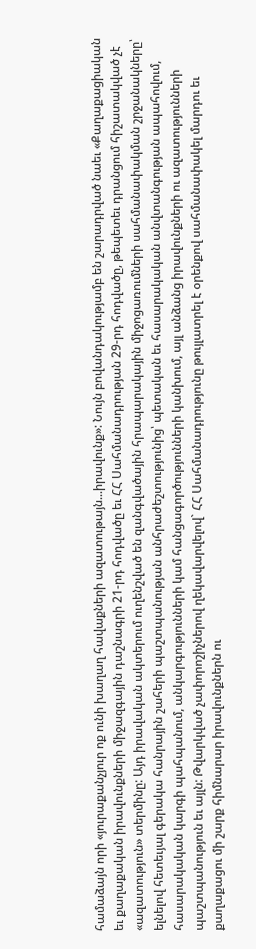համաձայն որի «յուրաքանչյուր ոք ունի խաղաղ հավաքների ազատութայն...իրավունք»: Նույն բովանդակությամբ են շարադրված նաեւ «Քաղաքացիական եւ քաղաքական իրավունքների միջազգային դաշնագրի 21-րդ հոդվածը եւ ՀՀ Սահմանադրության 29-րդ հոդվածը, թեպետեւ դրանցում հիշատակված չէ «ազատություն» տերմինը: Այդ իրավական ակտերում ուղենշված են զանգվածային հրապարակային միջոցառումների սահմանափակման շրջանակները՝ ելնելով հետեւյալ գերակա հանրային շահերի պաշտպանության անհրաժեշտությունից՝ պետական եւ հասարակական անվտանգության ապահովում, հասարակական կարգի պահպանում, անկարգությունների կամ հանցագործությունների կանխում, այլ անձանց իրավունքների ու ազատությունների պաշտպանություն եւ այլն: Թվարկված չափորոշիչներով ղեկավարվելով` ՀՀ Սահմանադրությունը թույլատրել է օրենքով սահմանափակել մարդու եւ քաղաքացու մի շարք հիմնարար իրավունքներն ու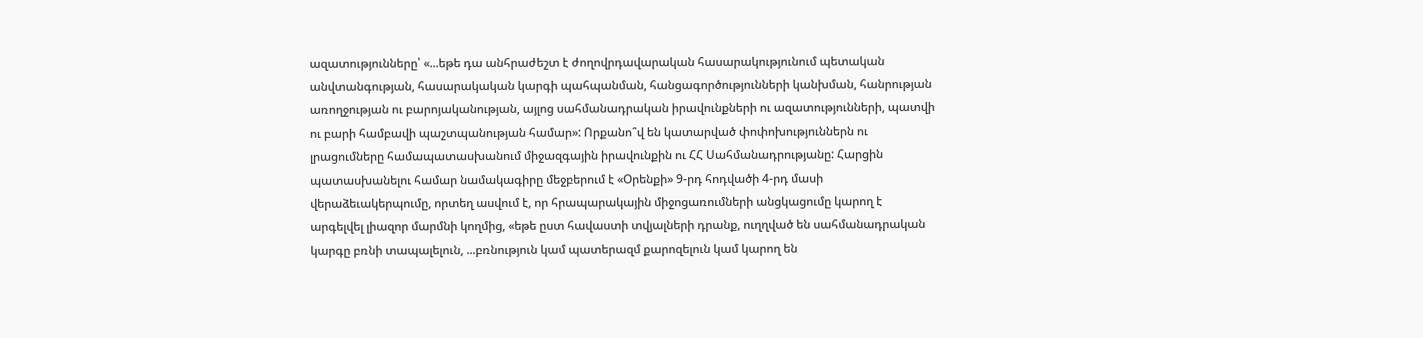ազատությունները՝ «...եթե դա անհրաժեշտ է ժողովրդավարական հասարակությունում պետական անվտանգության, հասարակական կարգի պահպանման, հանցագործությունների կանխման, հանրության առողջության ու բարոյականության, այլոց սահմանադրական իրավունքների ու ազատությունների, պատվի ու բարի համբավի պաշտպանության համար»: Որքանո՞վ են կատարված փոփոխություններն ու լրացումները համապատասխանում միջազգային իրավունքին ու ՀՀ Սահմանադրությանը: Հարցին պատասխանելու համար նամակագիրը մեջբերում է «Օրենքի» 9-րդ հոդվածի 4-րդ մասի վերաձեւակերպումը, որտեղ ասվում է, որ հրապարակային միջոցառումների անցկացումը կարող է արգելվել լիազոր մարմնի կողմից, «եթե ըստ հավաստի տվյալների դրանք, ուղղված են սահմանադրական կարգը բռնի տապալելուն, ...բռնություն կամ պատերազմ քարոզելուն կամ կարող են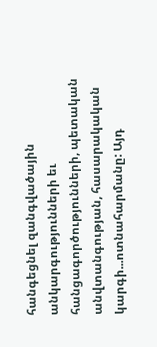հանգեցնել զանգվածային անկարգությունների եւ հանցագործությունների, պետական անվտանգության, հասարակական կարգի...ոտնահարմանը: Այդ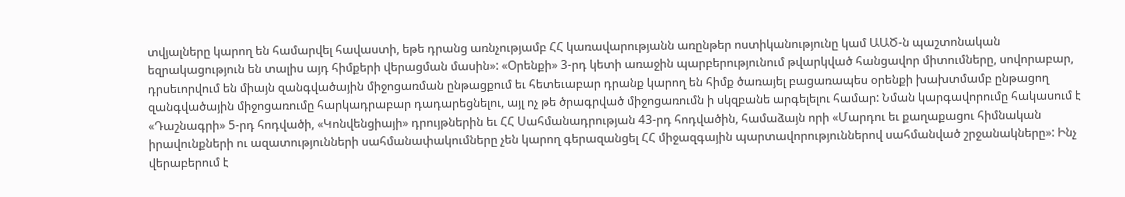տվյալները կարող են համարվել հավաստի, եթե դրանց առնչությամբ ՀՀ կառավարությանն առընթեր ոստիկանությունը կամ ԱԱԾ-ն պաշտոնական եզրակացություն են տալիս այդ հիմքերի վերացման մասին»: «Օրենքի» 3-րդ կետի առաջին պարբերությունում թվարկված հանցավոր միտումները, սովորաբար, դրսեւորվում են միայն զանգվածային միջոցառման ընթացքում եւ հետեւաբար դրանք կարող են հիմք ծառայել բացառապես օրենքի խախտմամբ ընթացող զանգվածային միջոցառումը հարկադրաբար դադարեցնելու, այլ ոչ թե ծրագրված միջոցառումն ի սկզբանե արգելելու համար: Նման կարգավորումը հակասում է «Դաշնագրի» 5-րդ հոդվածի, «Կոնվենցիայի» դրույթներին եւ ՀՀ Սահմանադրության 43-րդ հոդվածին, համաձայն որի «Մարդու եւ քաղաքացու հիմնական իրավունքների ու ազատությունների սահմանափակումները չեն կարող գերազանցել ՀՀ միջազգային պարտավորություններով սահմանված շրջանակները»: Ինչ վերաբերում է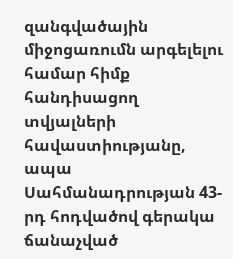զանգվածային միջոցառումն արգելելու համար հիմք հանդիսացող տվյալների հավաստիությանը, ապա Սահմանադրության 43-րդ հոդվածով գերակա ճանաչված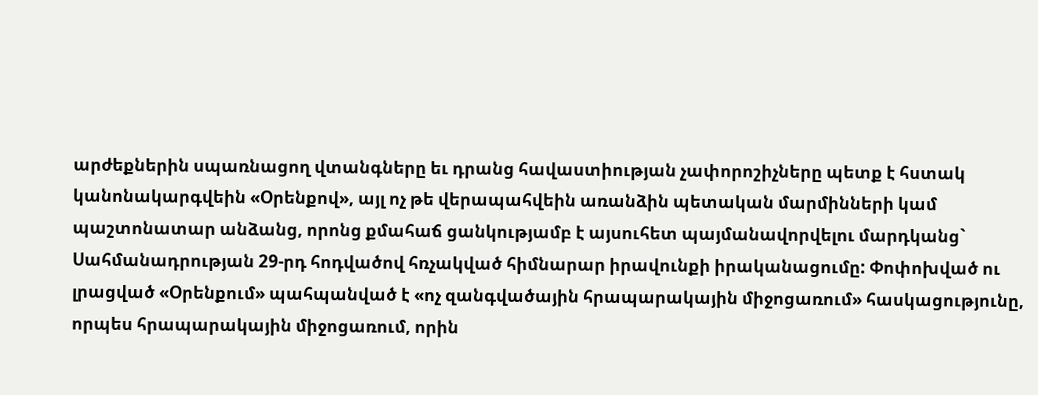արժեքներին սպառնացող վտանգները եւ դրանց հավաստիության չափորոշիչները պետք է հստակ կանոնակարգվեին «Օրենքով», այլ ոչ թե վերապահվեին առանձին պետական մարմինների կամ պաշտոնատար անձանց, որոնց քմահաճ ցանկությամբ է այսուհետ պայմանավորվելու մարդկանց` Սահմանադրության 29-րդ հոդվածով հռչակված հիմնարար իրավունքի իրականացումը: Փոփոխված ու լրացված «Օրենքում» պահպանված է «ոչ զանգվածային հրապարակային միջոցառում» հասկացությունը, որպես հրապարակային միջոցառում, որին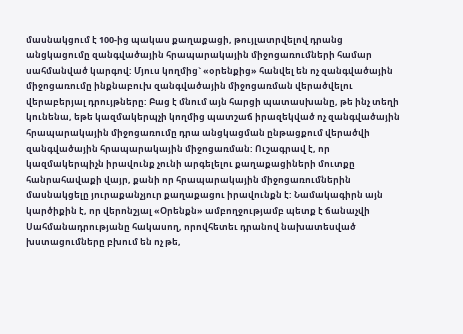մասնակցում է 100-ից պակաս քաղաքացի, թույլատրվելով դրանց անցկացումը զանգվածային հրապարակային միջոցառումների համար սահմանված կարգով: Մյուս կողմից` «օրենքից» հանվել են ոչ զանգվածային միջոցառումը ինքնաբուխ զանգվածային միջոցառման վերածվելու վերաբերյալ դրույթները: Բաց է մնում այն հարցի պատասխանը, թե ինչ տեղի կունենա, եթե կազմակերպչի կողմից պատշաճ իրազեկված ոչ զանգվածային հրապարակային միջոցառումը դրա անցկացման ընթացքում վերածվի զանգվածային հրապարակային միջոցառման: Ուշագրավ է, որ կազմակերպիչն իրավունք չունի արգելելու քաղաքացիների մուտքը հանրահավաքի վայր, քանի որ հրապարակային միջոցառումներին մասնակցելը յուրաքանչյուր քաղաքացու իրավունքն է: Նամակագիրն այն կարծիքին է, որ վերոնշյալ «Օրենքն» ամբողջությամբ պետք է ճանաչվի Սահմանադրությանը հակասող, որովհետեւ դրանով նախատեսված խստացումները բխում են ոչ թե,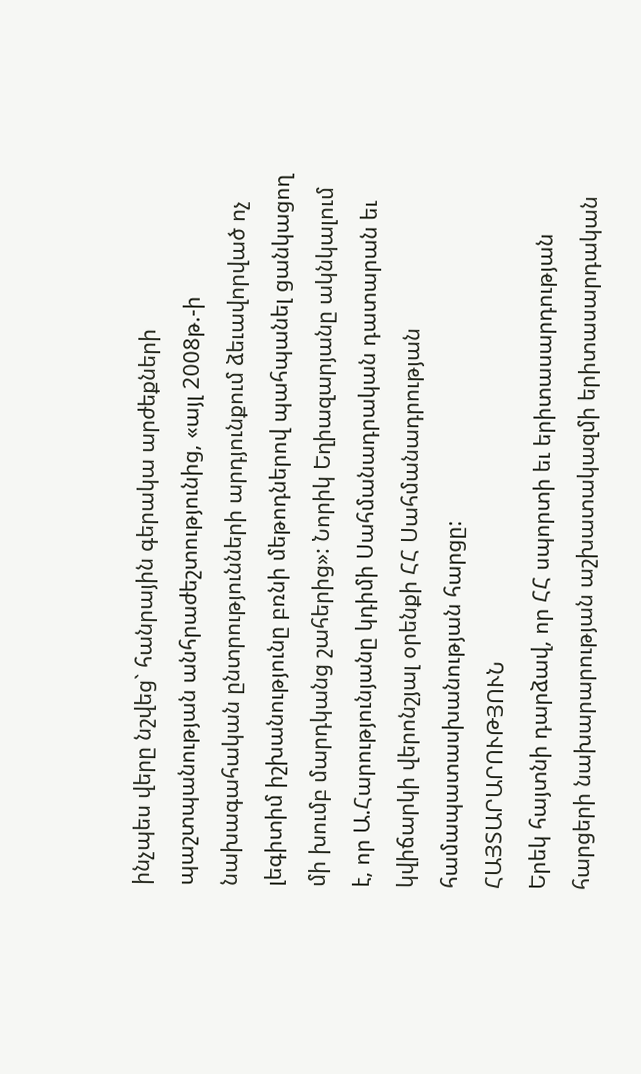ինչպես վերը նշվեց` հանրային գերակա արժեքների պաշտպանության անհրաժեշտությունից, «այլ 2008թ.-ի նախագահական ընտրությունների արդյունքում ձեւավորված ոչ լեգիտիմ իշխանությունը բռնի մեթոդներով պահպանել ցանկացող մի խումբ մարդկանց շահերից»: Նորիկ Եղիազարյանը ակնկալում է, որ Ա.Հարությունյանը կդիմի Սահմանադրական դատարան եւ կվիճարկի վերոնշյալ օրենքի ՀՀ Սահմանադրության համապատասխանության հարցը:
ՀԱՅՏԱՐԱՐՈՒԹՅՈՒՆ
Երեկ հայտնի դարձավ, որ ՀՀ սպորտի եւ երիտասարդության հարցերի նախարարության աշխատակազմի երիտասարդական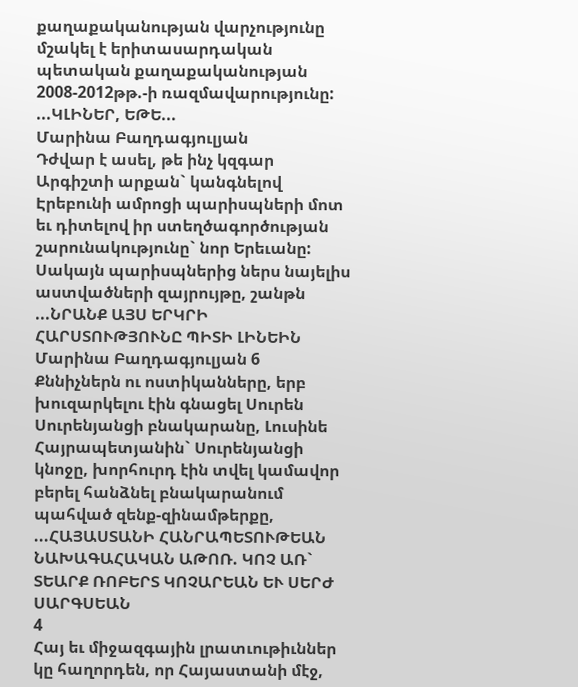քաղաքականության վարչությունը մշակել է երիտասարդական պետական քաղաքականության 2008-2012թթ.-ի ռազմավարությունը: ...ԿԼԻՆԵՐ, ԵԹԵ...
Մարինա Բաղդագյուլյան
Դժվար է ասել, թե ինչ կզգար Արգիշտի արքան` կանգնելով Էրեբունի ամրոցի պարիսպների մոտ եւ դիտելով իր ստեղծագործության շարունակությունը` նոր Երեւանը: Սակայն պարիսպներից ներս նայելիս աստվածների զայրույթը, շանթն ...ՆՐԱՆՔ ԱՅՍ ԵՐԿՐԻ ՀԱՐՍՏՈՒԹՅՈՒՆԸ ՊԻՏԻ ԼԻՆԵԻՆ
Մարինա Բաղդագյուլյան 6
Քննիչներն ու ոստիկանները, երբ խուզարկելու էին գնացել Սուրեն Սուրենյանցի բնակարանը, Լուսինե Հայրապետյանին` Սուրենյանցի կնոջը, խորհուրդ էին տվել կամավոր բերել հանձնել բնակարանում պահված զենք-զինամթերքը, ...ՀԱՅԱՍՏԱՆԻ ՀԱՆՐԱՊԵՏՈՒԹԵԱՆ ՆԱԽԱԳԱՀԱԿԱՆ ԱԹՈՌ. ԿՈՉ ԱՌ` ՏԵԱՐՔ ՌՈԲԵՐՏ ԿՈՉԱՐԵԱՆ ԵՒ ՍԵՐԺ ՍԱՐԳՍԵԱՆ
4
Հայ եւ միջազգային լրատւութիւններ կը հաղորդեն, որ Հայաստանի մէջ,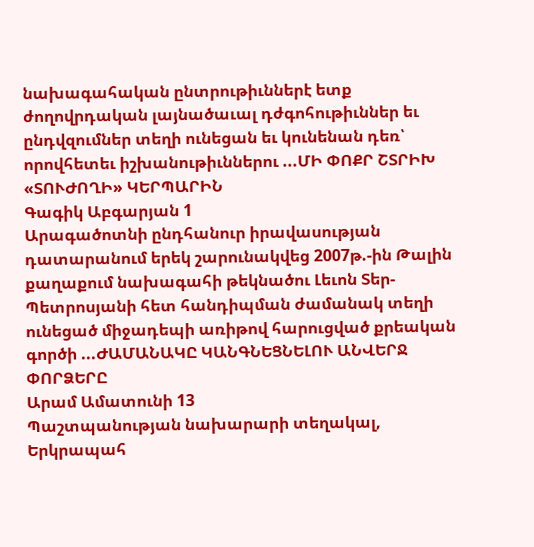նախագահական ընտրութիւններէ ետք ժողովրդական լայնածաւալ դժգոհութիւններ եւ ընդվզումներ տեղի ունեցան եւ կունենան դեռ՝ որովհետեւ իշխանութիւններու ...ՄԻ ՓՈՔՐ ՇՏՐԻԽ «ՏՈՒԺՈՂԻ» ԿԵՐՊԱՐԻՆ
Գագիկ Աբգարյան 1
Արագածոտնի ընդհանուր իրավասության դատարանում երեկ շարունակվեց 2007թ.-ին Թալին քաղաքում նախագահի թեկնածու Լեւոն Տեր-Պետրոսյանի հետ հանդիպման ժամանակ տեղի ունեցած միջադեպի առիթով հարուցված քրեական գործի ...ԺԱՄԱՆԱԿԸ ԿԱՆԳՆԵՑՆԵԼՈՒ ԱՆՎԵՐՋ ՓՈՐՁԵՐԸ
Արամ Ամատունի 13
Պաշտպանության նախարարի տեղակալ, Երկրապահ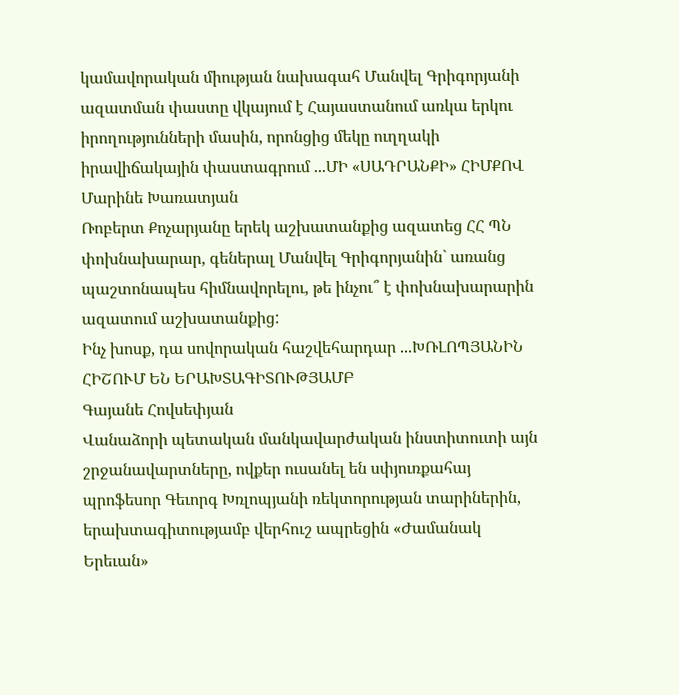կամավորական միության նախագահ Մանվել Գրիգորյանի ազատման փաստը վկայում է Հայաստանում առկա երկու իրողությունների մասին, որոնցից մեկը ուղղակի իրավիճակային փաստագրում ...ՄԻ «ՍԱԴՐԱՆՔԻ» ՀԻՄՔՈՎ
Մարինե Խառատյան
Ռոբերտ Քոչարյանը երեկ աշխատանքից ազատեց ՀՀ ՊՆ փոխնախարար, գեներալ Մանվել Գրիգորյանին` առանց պաշտոնապես հիմնավորելու, թե ինչու՞ է փոխնախարարին ազատում աշխատանքից:
Ինչ խոսք, դա սովորական հաշվեհարդար ...ԽՌԼՈՊՅԱՆԻՆ ՀԻՇՈՒՄ ԵՆ ԵՐԱԽՏԱԳԻՏՈՒԹՅԱՄԲ
Գայանե Հովսեփյան
Վանաձորի պետական մանկավարժական ինստիտուտի այն շրջանավարտները, ովքեր ուսանել են սփյուռքահայ պրոֆեսոր Գեւորգ Խռլոպյանի ռեկտորության տարիներին, երախտագիտությամբ վերհուշ ապրեցին «Ժամանակ Երեւան»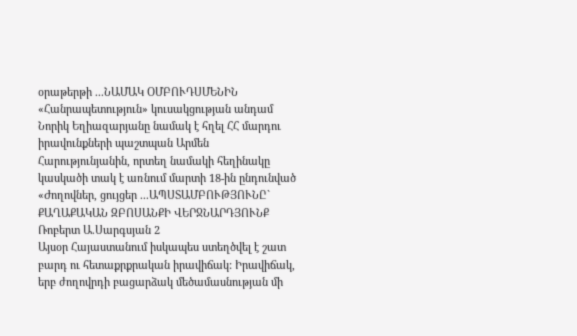օրաթերթի ...ՆԱՄԱԿ ՕՄԲՈՒԴՍՄԵՆԻՆ
«Հանրապետություն» կուսակցության անդամ Նորիկ Եղիազարյանը նամակ է հղել ՀՀ մարդու իրավունքների պաշտպան Արմեն Հարությունյանին, որտեղ նամակի հեղինակը կասկածի տակ է առնում մարտի 18-ին ընդունված «Ժողովներ, ցույցեր ...ԱՊՍՏԱՄԲՈՒԹՅՈՒՆԸ` ՔԱՂԱՔԱԿԱՆ ԶԲՈՍԱՆՔԻ ՎԵՐՋՆԱՐԴՅՈՒՆՔ
Ռոբերտ Ա.Սարգսյան 2
Այսօր Հայաստանում իսկապես ստեղծվել է շատ բարդ ու հետաքրքրական իրավիճակ: Իրավիճակ, երբ ժողովրդի բացարձակ մեծամասնության մի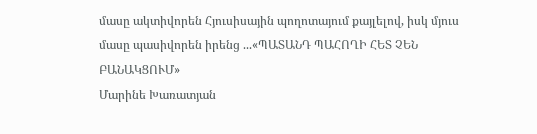մասը ակտիվորեն Հյուսիսային պողոտայում քայլելով, իսկ մյուս մասը պասիվորեն իրենց ...«ՊԱՏԱՆԴ ՊԱՀՈՂԻ ՀԵՏ ՉԵՆ ԲԱՆԱԿՑՈՒՄ»
Մարինե Խառատյան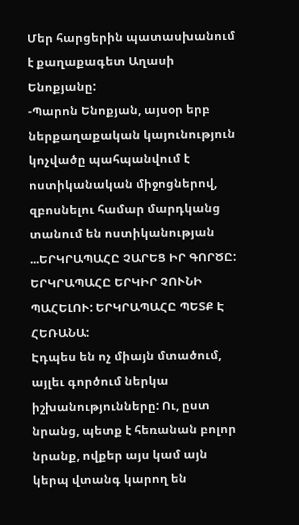Մեր հարցերին պատասխանում է քաղաքագետ Աղասի Ենոքյանը:
-Պարոն Ենոքյան, այսօր երբ ներքաղաքական կայունություն կոչվածը պահպանվում է ոստիկանական միջոցներով, զբոսնելու համար մարդկանց տանում են ոստիկանության ...ԵՐԿՐԱՊԱՀԸ ՉԱՐԵՑ ԻՐ ԳՈՐԾԸ: ԵՐԿՐԱՊԱՀԸ ԵՐԿԻՐ ՉՈՒՆԻ ՊԱՀԵԼՈՒ: ԵՐԿՐԱՊԱՀԸ ՊԵՏՔ Է ՀԵՌԱՆԱ:
Էդպես են ոչ միայն մտածում, այլեւ գործում ներկա իշխանությունները: Ու, ըստ նրանց, պետք է հեռանան բոլոր նրանք, ովքեր այս կամ այն կերպ վտանգ կարող են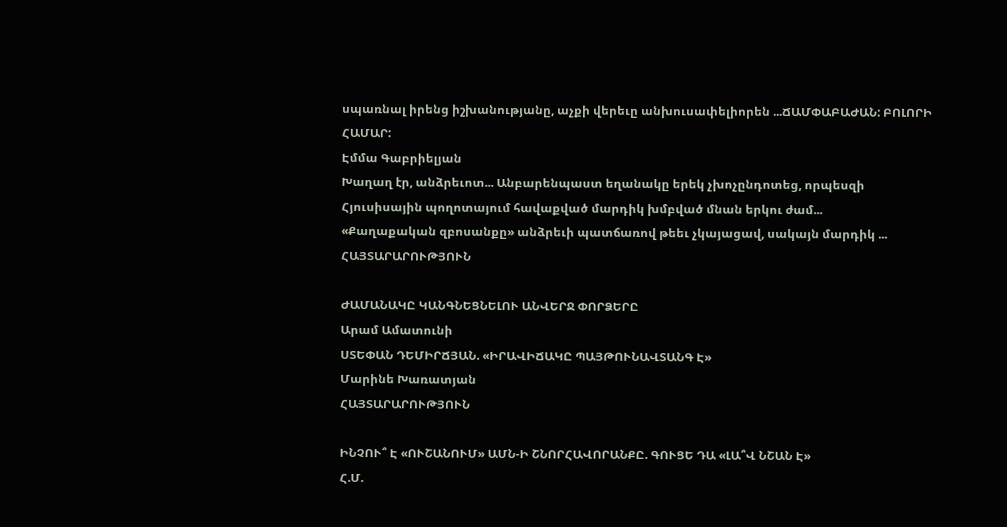սպառնալ իրենց իշխանությանը, աչքի վերեւը անխուսափելիորեն ...ՃԱՄՓԱԲԱԺԱՆ: ԲՈԼՈՐԻ ՀԱՄԱՐ:
Էմմա Գաբրիելյան
Խաղաղ էր, անձրեւոտ... Անբարենպաստ եղանակը երեկ չխոչընդոտեց, որպեսզի Հյուսիսային պողոտայում հավաքված մարդիկ խմբված մնան երկու ժամ...
«Քաղաքական զբոսանքը» անձրեւի պատճառով թեեւ չկայացավ, սակայն մարդիկ ...
ՀԱՅՏԱՐԱՐՈՒԹՅՈՒՆ

ԺԱՄԱՆԱԿԸ ԿԱՆԳՆԵՑՆԵԼՈՒ ԱՆՎԵՐՋ ՓՈՐՁԵՐԸ
Արամ Ամատունի
ՍՏԵՓԱՆ ԴԵՄԻՐՃՅԱՆ. «ԻՐԱՎԻՃԱԿԸ ՊԱՅԹՈՒՆԱՎՏԱՆԳ Է»
Մարինե Խառատյան
ՀԱՅՏԱՐԱՐՈՒԹՅՈՒՆ

ԻՆՉՈՒ՞ Է «ՈՒՇԱՆՈՒՄ» ԱՄՆ-Ի ՇՆՈՐՀԱՎՈՐԱՆՔԸ. ԳՈՒՑԵ ԴԱ «ԼԱ՞Վ ՆՇԱՆ Է»
Հ.Մ.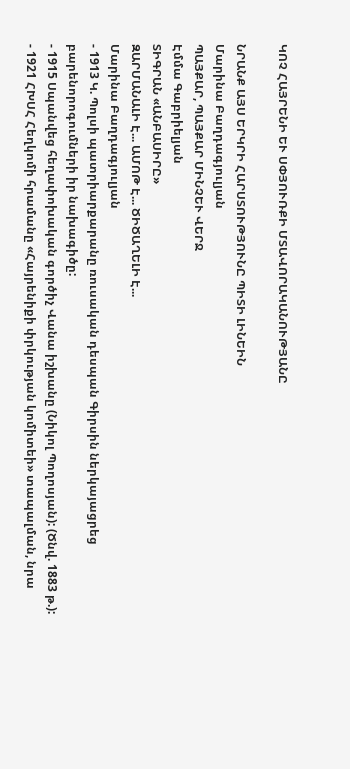ԿՈՉ ՀԱՅՐԵՆԻ ԵՒ ՍՓՅՈՒՌՔԻ ՄՏԱՎՈՐԱԿԱՆՈՒԹՅԱՆԸ

ՆՐԱՆՔ ԱՅՍ ԵՐԿՐԻ ՀԱՐՍՏՈՒԹՅՈՒՆԸ ՊԻՏԻ ԼԻՆԵԻՆ
Մարինա Բաղդագյուլյան
ՊԱՅՔԱՐ, ՊԱՅՔԱՐ ՄԻՆՉԵՒ ՎԵՐՋ
Էմմա Գաբրիելյան
ՏԻԳՐԱՆ «ԱՆԲԱՍԻՐԸ»
ԶԱՐՄԱՆԱԼԻ Է... ԱՄՈԹ Է... ԾԻԾԱՂԵԼԻ Է...
Մարինա Բաղդագյուլյան
- 1913 Կ. Պոլսի պատրիարքարանը ռուսական դեսպան Գիրսին ներկայացրեց բարենորոգումների իր նախագիծը:
- 1915 Սպանվեց հեղափոխական գործիչ Վանա իշխանը (Նիկոլ Պողոսյան): (Ծնվ. 1883 թ.):
- 1921 ՀԽՍՀ Հեղկոմի հրամանը «Հայրենիքի փրկության կոմիտեի» տապալման, նրա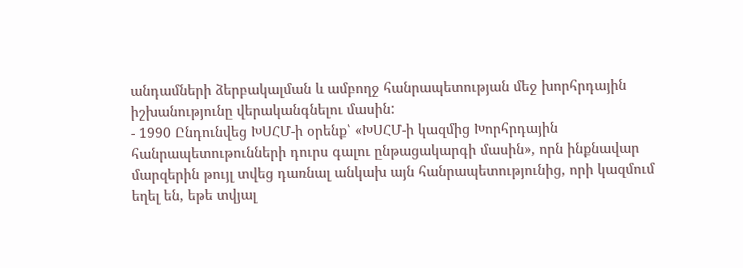անդամների ձերբակալման և ամբողջ հանրապետության մեջ խորհրդային իշխանությունը վերականգնելու մասին:
- 1990 Ընդունվեց ԽՍՀՄ-ի օրենք՝ «ԽՍՀՄ-ի կազմից Խորհրդային հանրապետութունների դուրս գալու ընթացակարգի մասին», որն ինքնավար մարզերին թույլ տվեց դառնալ անկախ այն հանրապետությունից, որի կազմում եղել են, եթե տվյալ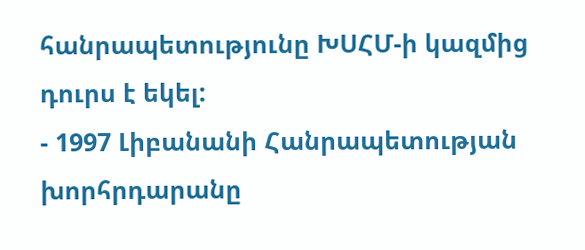հանրապետությունը ԽՍՀՄ-ի կազմից դուրս է եկել:
- 1997 Լիբանանի Հանրապետության խորհրդարանը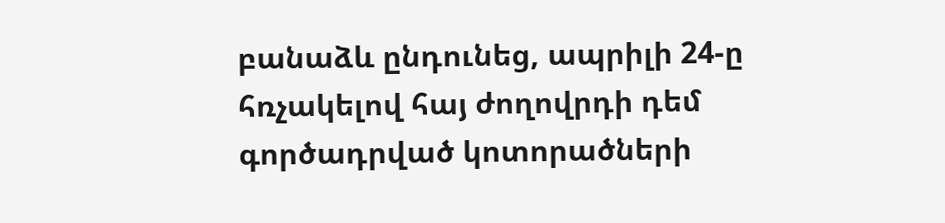բանաձև ընդունեց, ապրիլի 24-ը հռչակելով հայ ժողովրդի դեմ գործադրված կոտորածների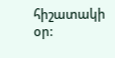հիշատակի օր: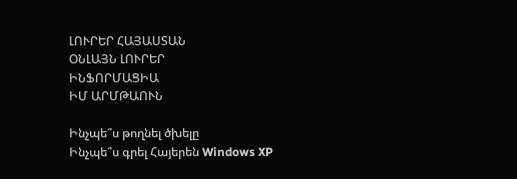ԼՈՒՐԵՐ ՀԱՅԱՍՏԱՆ
ՕՆԼԱՅՆ ԼՈՒՐԵՐ
ԻՆՖՈՐՄԱՑԻԱ
ԻՄ ԱՐՄԹԱՈՒՆ

Ինչպե՞ս թողնել ծխելը
Ինչպե՞ս գրել Հայերեն Windows XP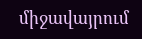միջավայրում